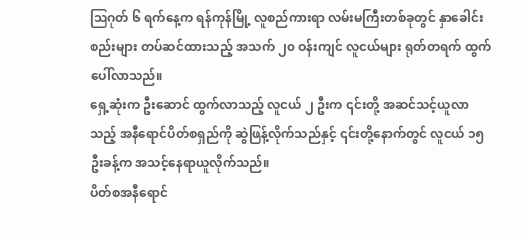ဩဂုတ် ၆ ရက်နေ့က ရန်ကုန်မြို့ လူစည်ကားရာ လမ်းမကြီးတစ်ခုတွင် နှာခေါင်းစည်းများ တပ်ဆင်ထားသည့် အသက် ၂၀ ဝန်းကျင် လူငယ်များ ရုတ်တရက် ထွက်ပေါ်လာသည်။
ရှေ့ဆုံးက ဦးဆောင် ထွက်လာသည့် လူငယ် ၂ ဦးက ၎င်းတို့ အဆင်သင့်ယူလာသည့် အနီရောင်ပိတ်စရှည်ကို ဆွဲဖြန့်လိုက်သည်နှင့် ၎င်းတို့နောက်တွင် လူငယ် ၁၅ ဦးခန့်က အသင့်နေရာယူလိုက်သည်။
ပိတ်စအနီရောင်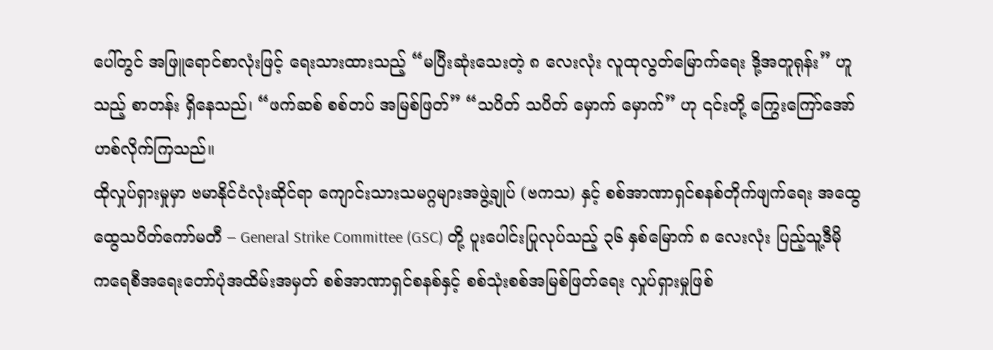ပေါ်တွင် အဖြူရောင်စာလုံးဖြင့် ရေးသားထားသည့် “မပြီးဆုံးသေးတဲ့ ၈ လေးလုံး လူထုလွတ်မြောက်ရေး ဒို့အတူရုန်း” ဟူသည့် စာတန်း ရှိနေသည်၊ “ဖက်ဆစ် စစ်တပ် အမြစ်ဖြတ်” “သပိတ် သပိတ် မှောက် မှောက်” ဟု ၎င်းတို့ ကြွေးကြော်အော်ဟစ်လိုက်ကြသည်။
ထိုလှုပ်ရှားမှုမှာ ဗမာနိုင်ငံလုံးဆိုင်ရာ ကျောင်းသားသမဂ္ဂများအဖွဲ့ချုပ် (ဗကသ) နှင့် စစ်အာဏာရှင်စနစ်တိုက်ဖျက်ရေး အထွေထွေသပိတ်ကော်မတီ – General Strike Committee (GSC) တို့ ပူးပေါင်းပြုလုပ်သည့် ၃၆ နှစ်မြောက် ၈ လေးလုံး ပြည့်သူ့ဒီမိုကရေစီအရေးတော်ပုံအထိမ်းအမှတ် စစ်အာဏာရှင်စနစ်နှင့် စစ်သုံးစစ်အမြစ်ဖြတ်ရေး လှုပ်ရှားမှုဖြစ်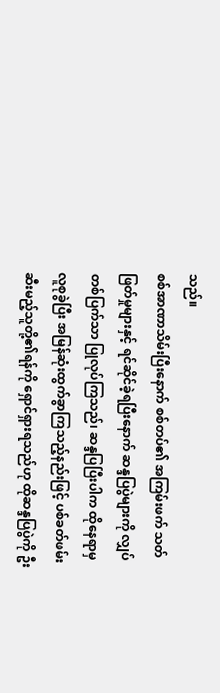သည်။
စစ်အာဏာသိမ်းပြီးနောက် စစ်တပ်၏ အကြမ်းဖက် သတ်ဖြတ်မှုများနှင့် ရင်ဆိုင်ခဲ့ရပြီးနောက် ဆန္ဒပြပွဲများကို လျှပ်တစ်ပြက်သာ ပြုလုပ်ကြသည်၊ ဆန္ဒပြပြီးပါက ထိုနေရာမှ လူစုခွဲပြီး အမြန်ဆုံးထွက်ခွာကြသည့်နည်းဖြင့် ပစ်ခတ်ဖမ်းဆီးမည့်သူတို့၏ရန်ကို ရှောင်ရှားရသည်ဟု ထိုဆန္ဒပြပွဲကို ဦး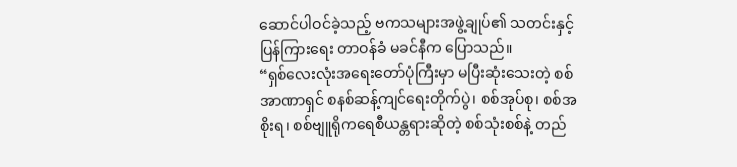ဆောင်ပါဝင်ခဲ့သည့် ဗကသများအဖွဲ့ချုပ်၏ သတင်းနှင့်ပြန်ကြားရေး တာဝန်ခံ မခင်နီက ပြောသည်။
“ရှစ်လေးလုံးအရေးတော်ပုံကြီးမှာ မပြီးဆုံးသေးတဲ့ စစ်အာဏာရှင် စနစ်ဆန့်ကျင်ရေးတိုက်ပွဲ၊ စစ်အုပ်စု၊ စစ်အစိုးရ၊ စစ်ဗျူရိုကရေစီယန္တရားဆိုတဲ့ စစ်သုံးစစ်နဲ့ တည်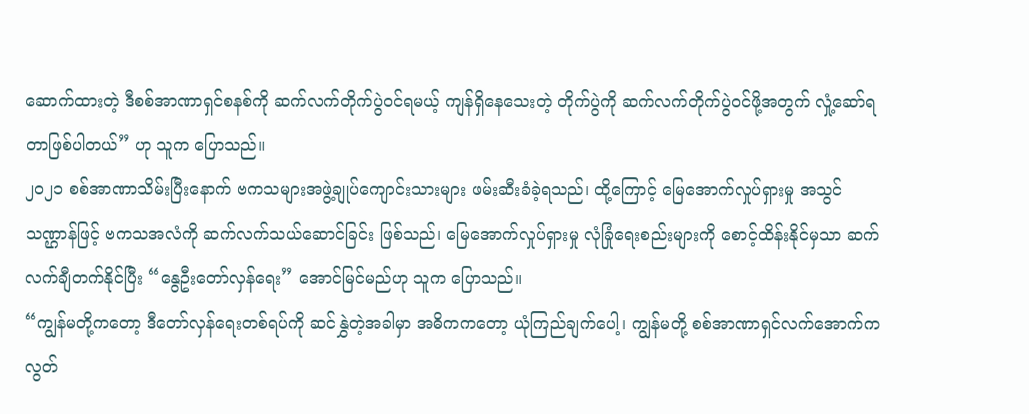ဆောက်ထားတဲ့ ဒီစစ်အာဏာရှင်စနစ်ကို ဆက်လက်တိုက်ပွဲဝင်ရမယ့် ကျန်ရှိနေသေးတဲ့ တိုက်ပွဲကို ဆက်လက်တိုက်ပွဲဝင်ဖို့အတွက် လှုံ့ဆော်ရတာဖြစ်ပါတယ်” ဟု သူက ပြောသည်။
၂၀၂၁ စစ်အာဏာသိမ်းပြီးနောက် ဗကသများအဖွဲ့ချုပ်ကျောင်းသားများ ဖမ်းဆီးခံခဲ့ရသည်၊ ထို့ကြောင့် မြေအောက်လှုပ်ရှားမှု အသွင်သဏ္ဌာန်ဖြင့် ဗကသအလံကို ဆက်လက်သယ်ဆောင်ခြင်း ဖြစ်သည်၊ မြေအောက်လှုပ်ရှားမှု လုံခြုံရေးစည်းများကို စောင့်ထိန်းနိုင်မှသာ ဆက်လက်ချီတက်နိုင်ပြီး “နွေဦးတော်လှန်ရေး” အောင်မြင်မည်ဟု သူက ပြောသည်။
“ကျွန်မတို့ကတော့ ဒီတော်လှန်ရေးတစ်ရပ်ကို ဆင်နွှဲတဲ့အခါမှာ အဓိကကတော့ ယုံကြည်ချက်ပေါ့၊ ကျွန်မတို့ စစ်အာဏာရှင်လက်အောက်က လွတ်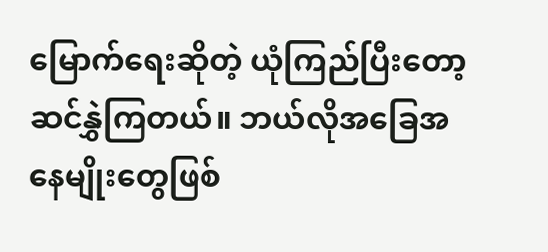မြောက်ရေးဆိုတဲ့ ယုံကြည်ပြီးတော့ ဆင်နွှဲကြတယ်။ ဘယ်လိုအခြေအနေမျိုးတွေဖြစ်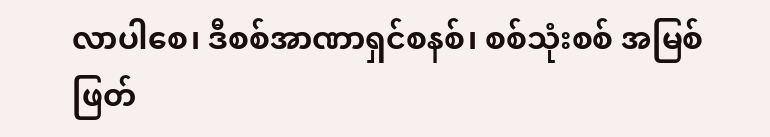လာပါစေ၊ ဒီစစ်အာဏာရှင်စနစ်၊ စစ်သုံးစစ် အမြစ်ဖြတ်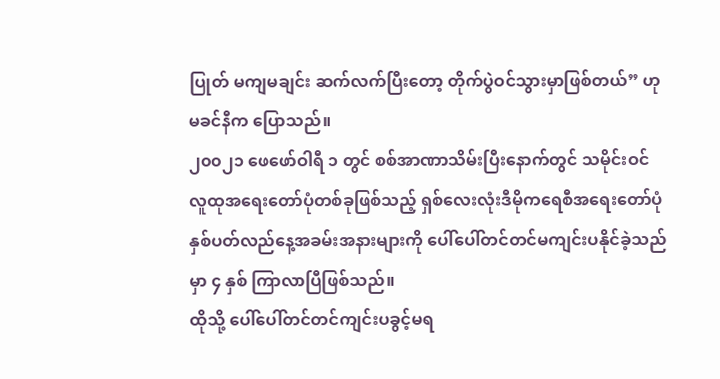ပြုတ် မကျမချင်း ဆက်လက်ပြီးတော့ တိုက်ပွဲဝင်သွားမှာဖြစ်တယ်” ဟု မခင်နီက ပြောသည်။
၂၀၀၂၁ ဖေဖော်ဝါရီ ၁ တွင် စစ်အာဏာသိမ်းပြီးနောက်တွင် သမိုင်းဝင် လူထုအရေးတော်ပုံတစ်ခုဖြစ်သည့် ရှစ်လေးလုံးဒီမိုကရေစီအရေးတော်ပုံ နှစ်ပတ်လည်နေ့အခမ်းအနားများကို ပေါ်ပေါ်တင်တင်မကျင်းပနိုင်ခဲ့သည်မှာ ၄ နှစ် ကြာလာပြီဖြစ်သည်။
ထိုသို့ ပေါ်ပေါ်တင်တင်ကျင်းပခွင့်မရ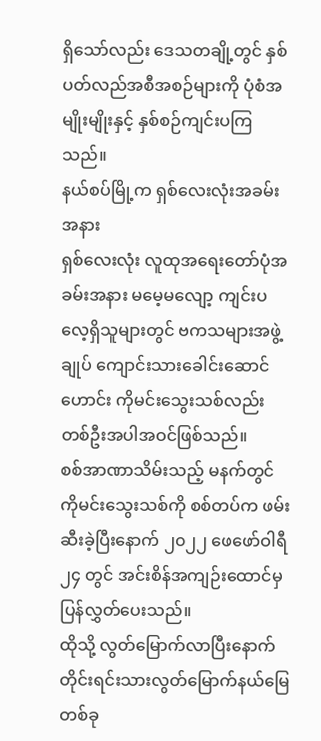ရှိသော်လည်း ဒေသတချို့တွင် နှစ်ပတ်လည်အစီအစဉ်များကို ပုံစံအမျိုးမျိုးနှင့် နှစ်စဉ်ကျင်းပကြသည်။
နယ်စပ်မြို့က ရှစ်လေးလုံးအခမ်းအနား
ရှစ်လေးလုံး လူထုအရေးတော်ပုံအခမ်းအနား မမေ့မလျော့ ကျင်းပလေ့ရှိသူများတွင် ဗကသများအဖွဲ့ချုပ် ကျောင်းသားခေါင်းဆောင်ဟောင်း ကိုမင်းသွေးသစ်လည်း တစ်ဦးအပါအဝင်ဖြစ်သည်။
စစ်အာဏာသိမ်းသည့် မနက်တွင် ကိုမင်းသွေးသစ်ကို စစ်တပ်က ဖမ်းဆီးခဲ့ပြီးနောက် ၂၀၂၂ ဖေဖော်ဝါရီ ၂၄ တွင် အင်းစိန်အကျဉ်းထောင်မှ ပြန်လွှတ်ပေးသည်။
ထိုသို့ လွတ်မြောက်လာပြီးနောက် တိုင်းရင်းသားလွတ်မြောက်နယ်မြေတစ်ခု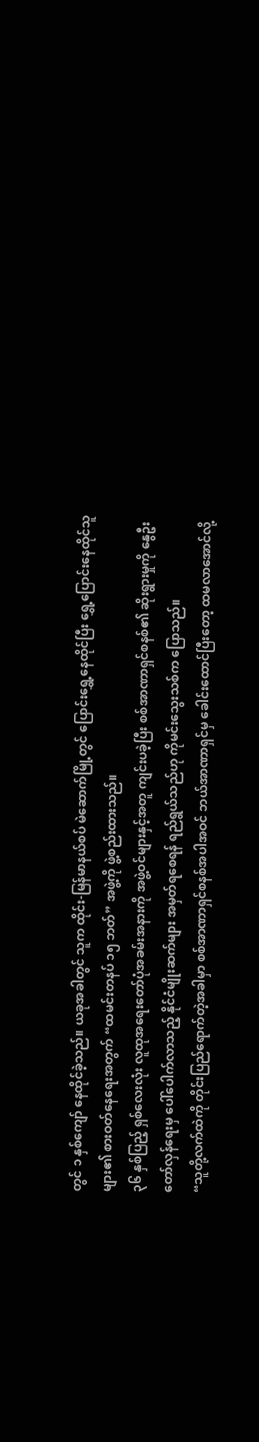တွင် ၁ နှစ်ကျော် နေထိုင်ခဲ့သည်။ ယခုအခါတွင် သူက ထိုင်း-မြန်မာနယ်စပ် မဲဆောက်မြို့တွင် ပြောင်းရွှေ့နေထိုင်ပြီး ရွှေ့ပြောင်းနေထိုင်သူများ၏ စားဝတ်နေရေးအတွက် “ထမင်းတနပ် ၁၅ ဘတ်” အဖွဲ့ကို ဖွဲ့စည်းထားသည်။
၃၆ နှစ်ပြည့် ရှစ်လေးလုံး လူထုအရေးတော်ပုံအခမ်းအနားကို အဖွဲ့ဝင်များနှင့်အတူ ကျင်းပခဲ့ပြီး စစ်အာဏာရှင်စနစ်၏ ဆိုးရွားမှုကို နွေဦးတော်လှန်ရေးမှ ပေါ်ပေါက်လာသည့် နိုင်ငံမျိုးဆက်များ အမှတ်ရစေရန် ရည်ရွယ်သည်ဟု ကိုမင်းသွေးသစ်က ပြောသည်။
“သူတို့လက်ထဲကို တိုင်းပြည်ရောက်တဲ့အခါမှာ စစ်အာဏာရှင်စနစ်အပါအဝင် ဘယ်အာဏာရှင်မှ ခေါင်းထောင်ပြီးတော့ ထမလာအောင်လို့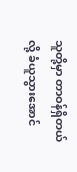သူတို့မှာ တာဝန်ရှိတယ်လို့ ခံယူသွားအောင်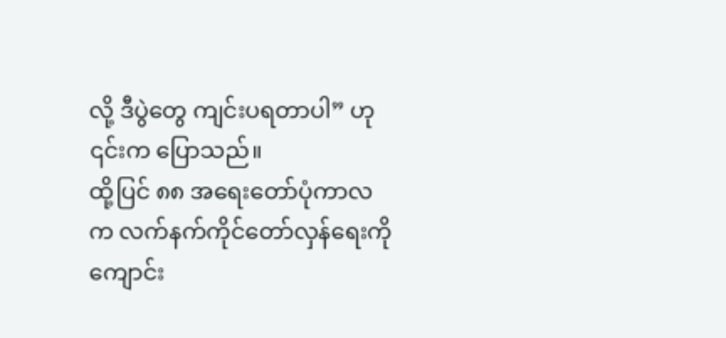လို့ ဒီပွဲတွေ ကျင်းပရတာပါ” ဟု ၎င်းက ပြောသည်။
ထို့ပြင် ၈၈ အရေးတော်ပုံကာလက လက်နက်ကိုင်တော်လှန်ရေးကို ကျောင်း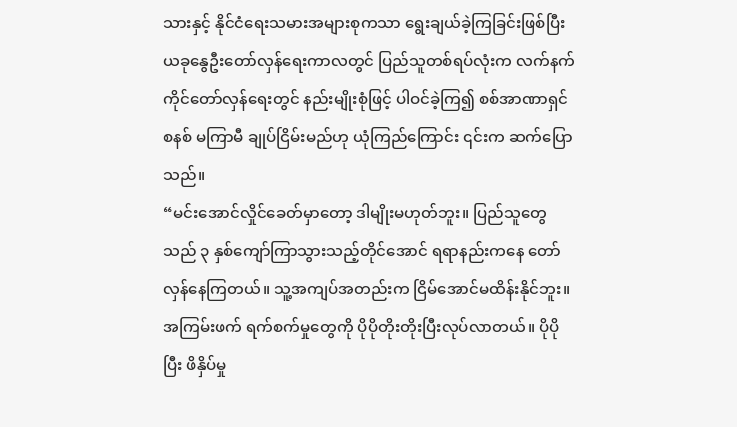သားနှင့် နိုင်ငံရေးသမားအများစုကသာ ရွေးချယ်ခဲ့ကြခြင်းဖြစ်ပြီး ယခုနွေဦးတော်လှန်ရေးကာလတွင် ပြည်သူတစ်ရပ်လုံးက လက်နက်ကိုင်တော်လှန်ရေးတွင် နည်းမျိုးစုံဖြင့် ပါဝင်ခဲ့ကြ၍ စစ်အာဏာရှင်စနစ် မကြာမီ ချုပ်ငြိမ်းမည်ဟု ယုံကြည်ကြောင်း ၎င်းက ဆက်ပြောသည်။
“မင်းအောင်လှိုင်ခေတ်မှာတော့ ဒါမျိုးမဟုတ်ဘူး။ ပြည်သူတွေသည် ၃ နှစ်ကျော်ကြာသွားသည့်တိုင်အောင် ရရာနည်းကနေ တော်လှန်နေကြတယ်။ သူ့အကျပ်အတည်းက ငြိမ်အောင်မထိန်းနိုင်ဘူး။ အကြမ်းဖက် ရက်စက်မှုတွေကို ပိုပိုတိုးတိုးပြီးလုပ်လာတယ်။ ပိုပိုပြီး ဖိနှိပ်မှု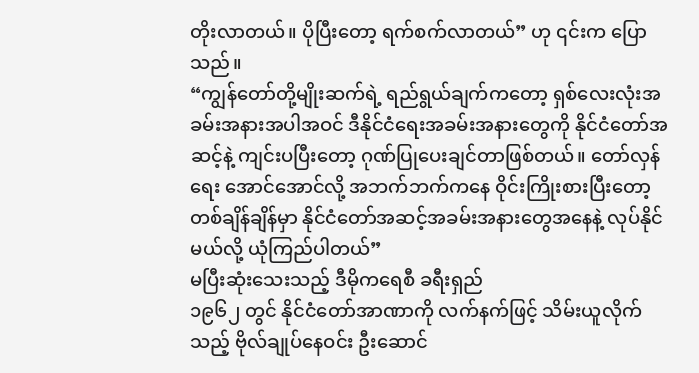တိုးလာတယ်။ ပိုပြီးတော့ ရက်စက်လာတယ်” ဟု ၎င်းက ပြောသည်။
“ကျွန်တော်တို့မျိုးဆက်ရဲ့ ရည်ရွယ်ချက်ကတော့ ရှစ်လေးလုံးအခမ်းအနားအပါအဝင် ဒီနိုင်ငံရေးအခမ်းအနားတွေကို နိုင်ငံတော်အဆင့်နဲ့ ကျင်းပပြီးတော့ ဂုဏ်ပြုပေးချင်တာဖြစ်တယ်။ တော်လှန်ရေး အောင်အောင်လို့ အဘက်ဘက်ကနေ ဝိုင်းကြိုးစားပြီးတော့ တစ်ချိန်ချိန်မှာ နိုင်ငံတော်အဆင့်အခမ်းအနားတွေအနေနဲ့ လုပ်နိုင်မယ်လို့ ယုံကြည်ပါတယ်”
မပြီးဆုံးသေးသည့် ဒီမိုကရေစီ ခရီးရှည်
၁၉၆၂ တွင် နိုင်ငံတော်အာဏာကို လက်နက်ဖြင့် သိမ်းယူလိုက်သည့် ဗိုလ်ချုပ်နေဝင်း ဦးဆောင်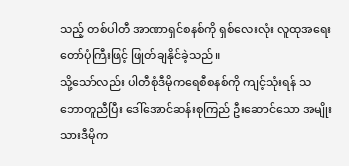သည့် တစ်ပါတီ အာဏာရှင်စနစ်ကို ရှစ်လေးလုံး လူထုအရေးတော်ပုံကြီးဖြင့် ဖြုတ်ချနိုင်ခဲ့သည်။
သို့သော်လည်း ပါတီစုံဒီမိုကရေစီစနစ်ကို ကျင့်သုံးရန် သဘောတူညီပြီး ဒေါ်အောင်ဆန်းစုကြည် ဦးဆောင်သော အမျိုးသားဒီမိုက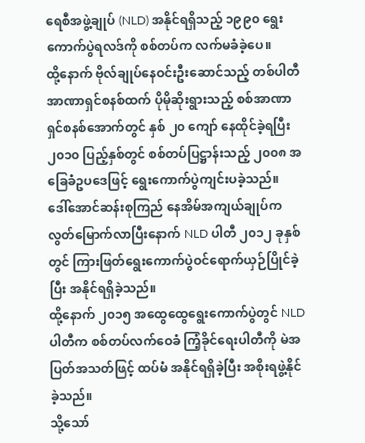ရေစီအဖွဲ့ချုပ် (NLD) အနိုင်ရရှိသည့် ၁၉၉၀ ရွေးကောက်ပွဲရလဒ်ကို စစ်တပ်က လက်မခံခဲ့ပေ။
ထို့နောက် ဗိုလ်ချုပ်နေဝင်းဦးဆောင်သည့် တစ်ပါတီအာဏာရှင်စနစ်ထက် ပိုမိုဆိုးရွားသည့် စစ်အာဏာရှင်စနစ်အောက်တွင် နှစ် ၂၀ ကျော် နေထိုင်ခဲ့ရပြီး ၂၀၁၀ ပြည့်နှစ်တွင် စစ်တပ်ပြဋ္ဌာန်းသည့် ၂၀၀၈ အခြေခံဥပဒေဖြင့် ရွေးကောက်ပွဲကျင်းပခဲ့သည်။
ဒေါ်အောင်ဆန်းစုကြည် နေအိမ်အကျယ်ချုပ်က လွတ်မြောက်လာပြီးနောက် NLD ပါတီ ၂၀၁၂ ခုနှစ်တွင် ကြားဖြတ်ရွေးကောက်ပွဲဝင်ရောက်ယှဉ်ပြိုင်ခဲ့ပြီး အနိုင်ရရှိခဲ့သည်။
ထို့နောက် ၂၀၁၅ အထွေထွေရွေးကောက်ပွဲတွင် NLD ပါတီက စစ်တပ်လက်ဝေခံ ကြံ့ခိုင်ရေးပါတီကို မဲအပြတ်အသတ်ဖြင့် ထပ်မံ အနိုင်ရရှိခဲ့ပြီး အစိုးရဖွဲ့နိုင်ခဲ့သည်။
သို့သော်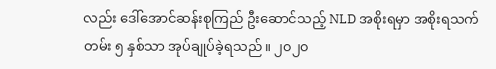လည်း ဒေါ်အောင်ဆန်းစုကြည် ဦးဆောင်သည့် NLD အစိုးရမှာ အစိုးရသက်တမ်း ၅ နှစ်သာ အုပ်ချုပ်ခဲ့ရသည်။ ၂၀၂၀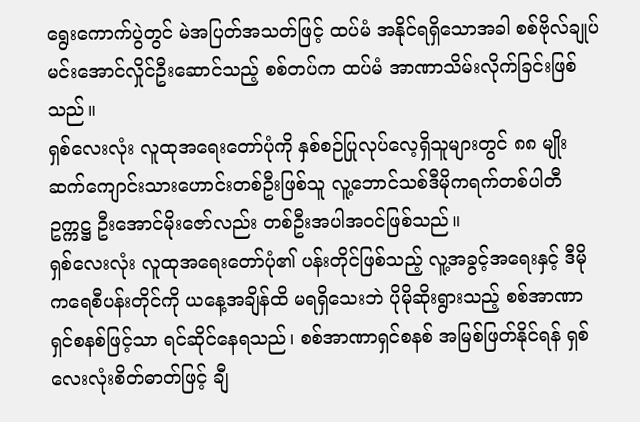ရွေးကောက်ပွဲတွင် မဲအပြတ်အသတ်ဖြင့် ထပ်မံ အနိုင်ရရှိသောအခါ စစ်ဗိုလ်ချုပ် မင်းအောင်လှိုင်ဦးဆောင်သည့် စစ်တပ်က ထပ်မံ အာဏာသိမ်းလိုက်ခြင်းဖြစ်သည်။
ရှစ်လေးလုံး လူထုအရေးတော်ပုံကို နှစ်စဉ်ပြုလုပ်လေ့ရှိသူများတွင် ၈၈ မျိုးဆက်ကျောင်းသားဟောင်းတစ်ဦးဖြစ်သူ လူ့ဘောင်သစ်ဒီမိုကရက်တစ်ပါတီ ဥက္ကဋ္ဌ ဦးအောင်မိုးဇော်လည်း တစ်ဦးအပါအဝင်ဖြစ်သည်။
ရှစ်လေးလုံး လူထုအရေးတော်ပုံ၏ ပန်းတိုင်ဖြစ်သည့် လူ့အခွင့်အရေးနှင့် ဒီမိုကရေစီပန်းတိုင်ကို ယနေ့အချိန်ထိ မရရှိသေးဘဲ ပိုမိုဆိုးရွားသည့် စစ်အာဏာရှင်စနစ်ဖြင့်သာ ရင်ဆိုင်နေရသည်၊ စစ်အာဏာရှင်စနစ် အမြစ်ဖြတ်နိုင်ရန် ရှစ်လေးလုံးစိတ်ဓာတ်ဖြင့် ချီ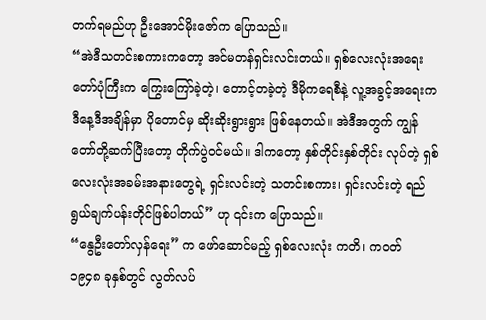တက်ရမည်ဟု ဦးအောင်မိုးဇော်က ပြောသည်။
“အဲဒီသတင်းစကားကတော့ အင်မတန်ရှင်းလင်းတယ်။ ရှစ်လေးလုံးအရေးတော်ပုံကြီးက ကြွေးကြော်ခဲ့တဲ့၊ တောင့်တခဲ့တဲ့ ဒီမိုကရေစီနဲ့ လူ့အခွင့်အရေးက ဒီနေ့ဒီအချိန်မှာ ပိုတောင်မှ ဆိုးဆိုးရွားရွား ဖြစ်နေတယ်။ အဲဒီအတွက် ကျွန်တော်တို့ဆက်ပြီးတော့ တိုက်ပွဲဝင်မယ်။ ဒါကတော့ နှစ်တိုင်းနှစ်တိုင်း လုပ်တဲ့ ရှစ်လေးလုံးအခမ်းအနားတွေရဲ့ ရှင်းလင်းတဲ့ သတင်းစကား၊ ရှင်းလင်းတဲ့ ရည်ရွယ်ချက်ပန်းတိုင်ဖြစ်ပါတယ်” ဟု ၎င်းက ပြောသည်။
“နွေဦးတော်လှန်ရေး” က ဖော်ဆောင်မည့် ရှစ်လေးလုံး ကတိ၊ ကဝတ်
၁၉၄၈ ခုနှစ်တွင် လွတ်လပ်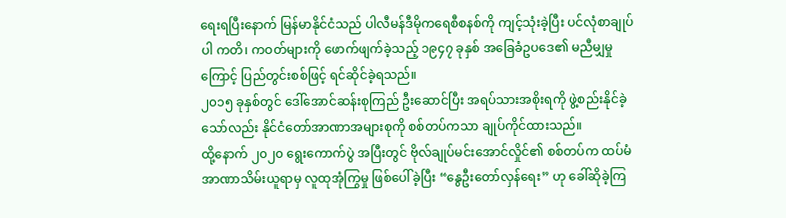ရေးရပြီးနောက် မြန်မာနိုင်ငံသည် ပါလီမန်ဒီမိုကရေစီစနစ်ကို ကျင့်သုံးခဲ့ပြီး ပင်လုံစာချုပ်ပါ ကတိ၊ ကဝတ်များကို ဖောက်ဖျက်ခဲ့သည့် ၁၉၄၇ ခုနှစ် အခြေခံဥပဒေ၏ မညီမျှမှုကြောင့် ပြည်တွင်းစစ်ဖြင့် ရင်ဆိုင်ခဲ့ရသည်။
၂၀၁၅ ခုနှစ်တွင် ဒေါ်အောင်ဆန်းစုကြည် ဦးဆောင်ပြီး အရပ်သားအစိုးရကို ဖွဲ့စည်းနိုင်ခဲ့သော်လည်း နိုင်ငံတော်အာဏာအများစုကို စစ်တပ်ကသာ ချုပ်ကိုင်ထားသည်။
ထို့နောက် ၂၀၂၀ ရွေးကောက်ပွဲ အပြီးတွင် ဗိုလ်ချုပ်မင်းအောင်လှိုင်၏ စစ်တပ်က ထပ်မံ အာဏာသိမ်းယူရာမှ လူထုအုံကြွမှု ဖြစ်ပေါ်ခဲ့ပြီး “နွေဦးတော်လှန်ရေး” ဟု ခေါ်ဆိုခဲ့ကြ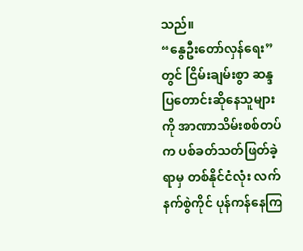သည်။
“နွေဦးတော်လှန်ရေး” တွင် ငြိမ်းချမ်းစွာ ဆန္ဒပြတောင်းဆိုနေသူများကို အာဏာသိမ်းစစ်တပ်က ပစ်ခတ်သတ်ဖြတ်ခဲ့ရာမှ တစ်နိုင်ငံလုံး လက်နက်စွဲကိုင် ပုန်ကန်နေကြ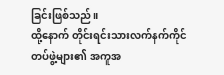ခြင်းဖြစ်သည်။
ထို့နောက် တိုင်းရင်းသားလက်နက်ကိုင်တပ်ဖွဲ့များ၏ အကူအ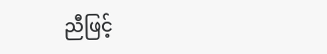ညီဖြင့်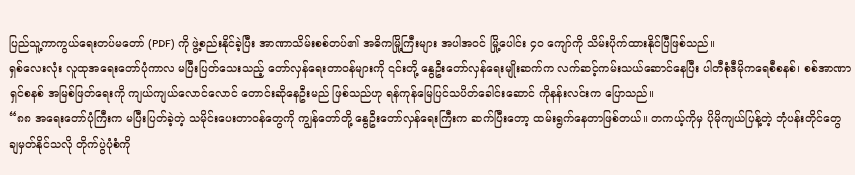ပြည်သူ့ကာကွယ်ရေးတပ်မတော် (PDF) ကို ဖွဲ့စည်းနိုင်ခဲ့ပြီး အာဏာသိမ်းစစ်တပ်၏ အဓိကမြို့ကြီးများ အပါအဝင် မြို့ပေါင်း ၄၀ ကျော်ကို သိမ်းပိုက်ထားနိုင်ပြီဖြစ်သည်။
ရှစ်လေးလုံး လူထုအရေးတော်ပုံကာလ မပြီးပြတ်သေးသည့် တော်လှန်ရေးတာဝန်များကို ၎င်းတို့ နွေဦးတော်လှန်ရေးမျိုးဆက်က လက်ဆင့်ကမ်းသယ်ဆောင်နေပြီး ပါတီစုံဒီမိုကရေစီစနစ်၊ စစ်အာဏာရှင်စနစ် အမြစ်ဖြတ်ရေးကို ကျယ်ကျယ်လောင်လောင် တောင်းဆိုနေဦးမည် ဖြစ်သည်ဟု ရန်ကုန်မြေပြင်သပိတ်ခေါင်းဆောင် ကိုနန်းလင်းက ပြောသည်။
“၈၈ အရေးတော်ပုံကြီးက မပြီးပြတ်ခဲ့တဲ့ သမိုင်းပေးတာဝန်တွေကို ကျွန်တော်တို့ နွေဦးတော်လှန်ရေးကြီးက ဆက်ပြီးတော့ ထမ်းရွက်နေတာဖြစ်တယ်။ တကယ့်ကိုမှ ပိုမိုကျယ်ပြန့်တဲ့ ဘုံပန်းတိုင်တွေ ချမှတ်နိုင်သလို တိုက်ပွဲပုံစံကို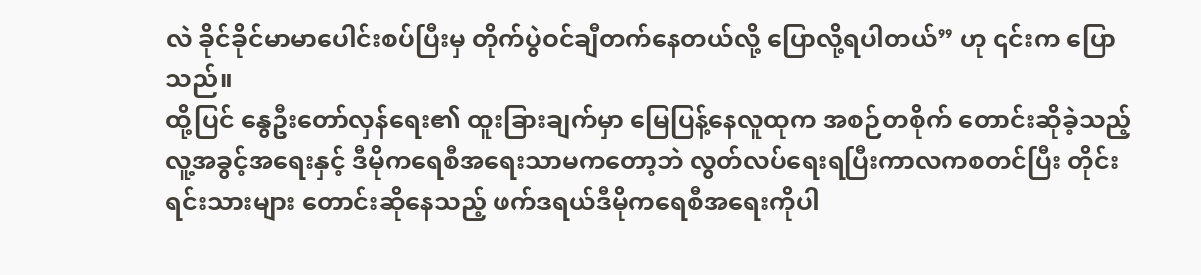လဲ ခိုင်ခိုင်မာမာပေါင်းစပ်ပြီးမှ တိုက်ပွဲဝင်ချီတက်နေတယ်လို့ ပြောလို့ရပါတယ်” ဟု ၎င်းက ပြောသည်။
ထို့ပြင် နွေဦးတော်လှန်ရေး၏ ထူးခြားချက်မှာ မြေပြန့်နေလူထုက အစဉ်တစိုက် တောင်းဆိုခဲ့သည့် လူ့အခွင့်အရေးနှင့် ဒီမိုကရေစီအရေးသာမကတော့ဘဲ လွတ်လပ်ရေးရပြီးကာလကစတင်ပြီး တိုင်းရင်းသားများ တောင်းဆိုနေသည့် ဖက်ဒရယ်ဒီမိုကရေစီအရေးကိုပါ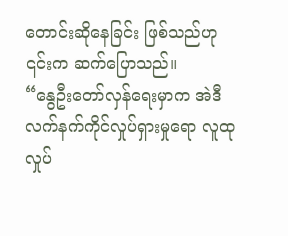တောင်းဆိုနေခြင်း ဖြစ်သည်ဟု ၎င်းက ဆက်ပြောသည်။
“နွေဦးတော်လှန်ရေးမှာက အဲဒီ လက်နက်ကိုင်လှုပ်ရှားမှုရော လူထုလှုပ်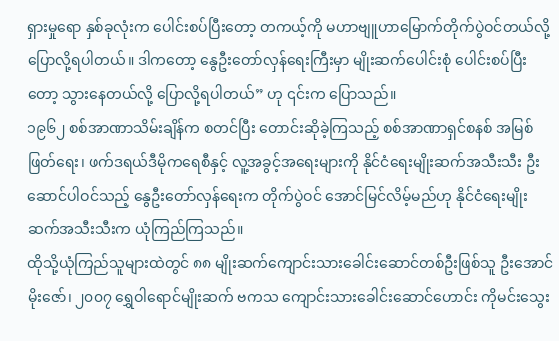ရှားမှုရော နှစ်ခုလုံးက ပေါင်းစပ်ပြီးတော့ တကယ့်ကို မဟာဗျူဟာမြောက်တိုက်ပွဲဝင်တယ်လို့ ပြောလို့ရပါတယ်။ ဒါကတော့ နွေဦးတော်လှန်ရေးကြီးမှာ မျိုးဆက်ပေါင်းစုံ ပေါင်းစပ်ပြီးတော့ သွားနေတယ်လို့ ပြောလို့ရပါတယ်” ဟု ၎င်းက ပြောသည်။
၁၉၆၂ စစ်အာဏာသိမ်းချိန်က စတင်ပြီး တောင်းဆိုခဲ့ကြသည့် စစ်အာဏာရှင်စနစ် အမြစ်ဖြတ်ရေး၊ ဖက်ဒရယ်ဒီမိုကရေစီနှင့် လူ့အခွင့်အရေးများကို နိုင်ငံရေးမျိုးဆက်အသီးသီး ဦးဆောင်ပါဝင်သည့် နွေဦးတော်လှန်ရေးက တိုက်ပွဲဝင် အောင်မြင်လိမ့်မည်ဟု နိုင်ငံရေးမျိုးဆက်အသီးသီးက ယုံကြည်ကြသည်။
ထိုသို့ယုံကြည်သူများထဲတွင် ၈၈ မျိုးဆက်ကျောင်းသားခေါင်းဆောင်တစ်ဦးဖြစ်သူ ဦးအောင်မိုးဇော်၊ ၂၀၀၇ ရွှေဝါရောင်မျိုးဆက် ဗကသ ကျောင်းသားခေါင်းဆောင်ဟောင်း ကိုမင်းသွေး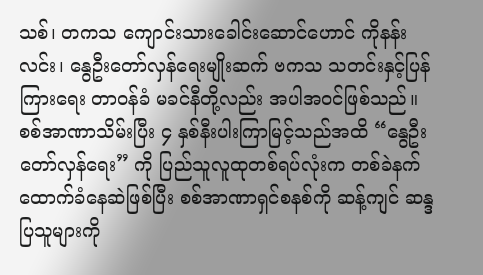သစ်၊ တကသ ကျောင်းသားခေါင်းဆောင်ဟောင် ကိုနန်းလင်း၊ နွေဦးတော်လှန်ရေးမျိုးဆက် ဗကသ သတင်းနှင့်ပြန်ကြားရေး တာဝန်ခံ မခင်နီတို့လည်း အပါအဝင်ဖြစ်သည်။
စစ်အာဏာသိမ်းပြီး ၄ နှစ်နီးပါးကြာမြင့်သည်အထိ “နွေဦးတော်လှန်ရေး” ကို ပြည်သူလူထုတစ်ရပ်လုံးက တစ်ခဲနက် ထောက်ခံနေဆဲဖြစ်ပြီး စစ်အာဏာရှင်စနစ်ကို ဆန့်ကျင် ဆန္ဒပြသူများကို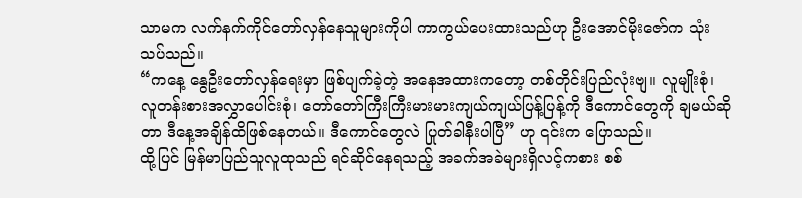သာမက လက်နက်ကိုင်တော်လှန်နေသူများကိုပါ ကာကွယ်ပေးထားသည်ဟု ဦးအောင်မိုးဇော်က သုံးသပ်သည်။
“ကနေ့ နွေဦးတော်လှန်ရေးမှာ ဖြစ်ပျက်ခဲ့တဲ့ အနေအထားကတော့ တစ်တိုင်းပြည်လုံးဗျ။ လူမျိုးစုံ၊ လူတန်းစားအလွှာပေါင်းစုံ၊ တော်တော်ကြီးကြီးမားမားကျယ်ကျယ်ပြန့်ပြန့်ကို ဒီကောင်တွေကို ချမယ်ဆိုတာ ဒီနေ့အချိန်ထိဖြစ်နေတယ်။ ဒီကောင်တွေလဲ ပြုတ်ခါနီးပါပြီ” ဟု ၎င်းက ပြောသည်။
ထို့ပြင် မြန်မာပြည်သူလူထုသည် ရင်ဆိုင်နေရသည့် အခက်အခဲများရှိလင့်ကစား စစ်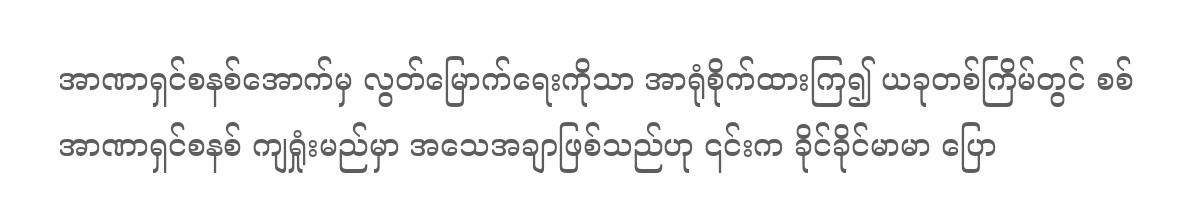အာဏာရှင်စနစ်အောက်မှ လွတ်မြောက်ရေးကိုသာ အာရုံစိုက်ထားကြ၍ ယခုတစ်ကြိမ်တွင် စစ်အာဏာရှင်စနစ် ကျရှုံးမည်မှာ အသေအချာဖြစ်သည်ဟု ၎င်းက ခိုင်ခိုင်မာမာ ပြော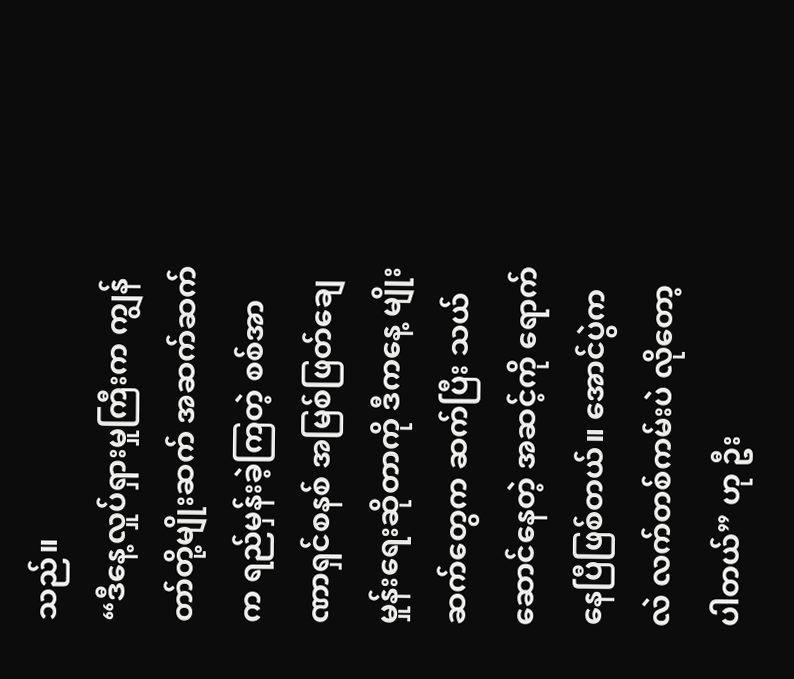သည်။
“ဒီနေ့လှုပ်ရှားမှုကြီးက ကျွန်တာ်တို့မျိုးဆက် အဆက်ဆက်က ရည်မှန်းခဲ့ကြတဲ့ စစ်အာဏာရှင်စနစ် အမြစ်ဖြတ်ချေမှုန်းရေးဆိုတာကို ဒီကနေ့ မျိုးဆက်တွေက ဆက်ပြီး သယ်ဆောင်နေတဲ့ အဆင့်ကို ရောက်နေပြီဖြစ်တယ်။ အောင်ပွဲကလဲ လက်တစ်ကမ်းပဲ လိုတော့ပါတယ်” ဟု ဦး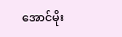အောင်မိုး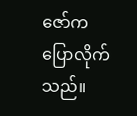ဇော်က ပြောလိုက်သည်။